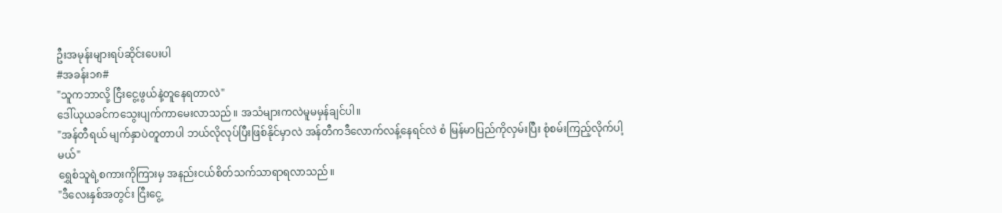ဦးအမုန်းများရပ်ဆိုင်းပေးပါ
#အခန်း၁၈#
"သူကဘာလို့ ငြီးငွေ့ဖွယ်နဲ့တူနေရတာလဲ"
ဒေါ်ယုယခင်ကသွေးပျက်ကာမေးလာသည်။ အသံများကလဲမူမမှန်ချင်ပါ။
"အန်တီရယ် မျက်နှာပဲတူတာပါ ဘယ်လိုလုပ်ပြီးဖြစ်နိုင်မှာလဲ အန်တီကဒီလောက်လန့်နေရင်လဲ စံ မြန်မာပြည်ကိုလှမ်းပြီး စုံစမ်းကြည့်လိုက်ပါ့မယ်"
ရွှေစံသူရဲ့စကားကိုကြားမှ အနည်းငယ်စိတ်သက်သာရာရလာသည်။
"ဒီလေးနှစ်အတွင်း ငြီးငွေ့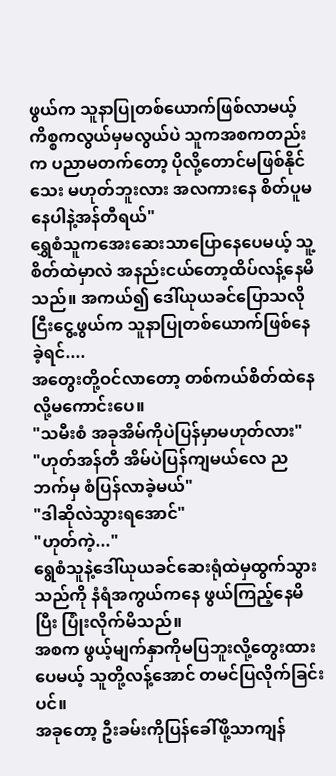ဖွယ်က သူနာပြုတစ်ယောက်ဖြစ်လာမယ့်ကိစ္စကလွယ်မှမလွယ်ပဲ သူကအစကတည်းက ပညာမတက်တော့ ပိုလို့တောင်မဖြစ်နိုင်သေး မဟုတ်ဘူးလား အလကားနေ စိတ်ပူမနေပါနဲ့အန်တီရယ်"
ရွှေစံသူကအေးဆေးသာပြောနေပေမယ့် သူ့စိတ်ထဲမှာလဲ အနည်းငယ်တော့ထိပ်လန့်နေမိသည်။ အကယ်၍ ဒေါ်ယုယခင်ပြောသလို ငြီးငွေ့ဖွယ်က သူနာပြုတစ်ယောက်ဖြစ်နေခဲ့ရင်....
အတွေးတို့ဝင်လာတော့ တစ်ကယ်စိတ်ထဲနေလို့မကောင်းပေ။
"သမီးစံ အခုအိမ်ကိုပဲပြန်မှာမဟုတ်လား"
"ဟုတ်အန်တီ အိမ်ပဲပြန်ကျမယ်လေ ညဘက်မှ စံပြန်လာခဲ့မယ်"
"ဒါဆိုလဲသွားရအောင်"
"ဟုတ်ကဲ့..."
ရွေစံသူနဲ့ဒေါ်ယုယခင်ဆေးရုံထဲမှထွက်သွားသည်ကို နံရံအကွယ်ကနေ ဖွယ်ကြည့်နေမိပြီး ပြုံးလိုက်မိသည်။
အစက ဖွယ့်မျက်နှာကိုမပြဘူးလို့တွေးထားပေမယ့် သူတို့လန့်အောင် တမင်ပြလိုက်ခြင်းပင်။
အခုတော့ ဦးခမ်းကိုပြန်ခေါ်ဖို့သာကျန်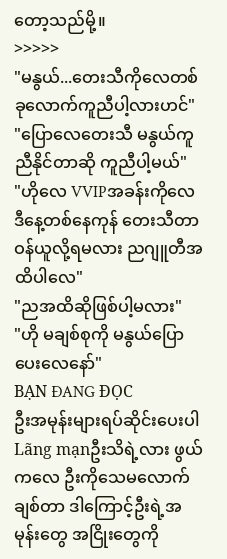တော့သည်မို့။
>>>>>
"မနွယ်...တေးသီကိုလေတစ်ခုလောက်ကူညီပါ့လားဟင်"
"ပြောလေတေးသီ မနွယ်ကူညီနိုင်တာဆို ကူညီပါ့မယ်"
"ဟိုလေ VVIPအခန်းကိုလေ ဒီနေ့တစ်နေကုန် တေးသီတာဝန်ယူလို့ရမလား ညဂျူတီအထိပါလေ"
"ညအထိဆိုဖြစ်ပါ့မလား"
"ဟို မချစ်စုကို မနွယ်ပြောပေးလေနော်"
BẠN ĐANG ĐỌC
ဦးအမုန်းများရပ်ဆိုင်းပေးပါ
Lãng mạnဦးသိရဲ့လား ဖွယ်ကလေ ဦးကိုသေမလောက်ချစ်တာ ဒါကြောင့်ဦးရဲ့အမုန်းတွေ အငြိုးတွေကို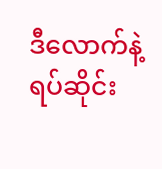ဒီလောက်နဲ့ ရပ်ဆိုင်း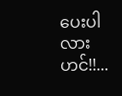ပေးပါလားဟင်!!...